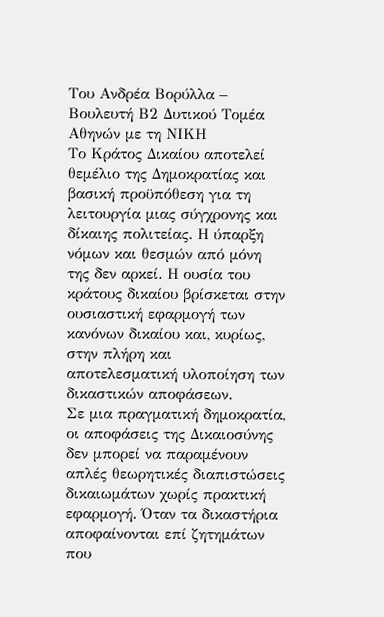Του Ανδρέα Βορύλλα – Βουλευτή Β2 Δυτικού Τομέα Αθηνών με τη ΝΙΚΗ
Το Κράτος Δικαίου αποτελεί θεμέλιο της Δημοκρατίας και βασική προϋπόθεση για τη λειτουργία μιας σύγχρονης και δίκαιης πολιτείας. Η ύπαρξη νόμων και θεσμών από μόνη της δεν αρκεί. Η ουσία του κράτους δικαίου βρίσκεται στην ουσιαστική εφαρμογή των κανόνων δικαίου και, κυρίως, στην πλήρη και αποτελεσματική υλοποίηση των δικαστικών αποφάσεων.
Σε μια πραγματική δημοκρατία, οι αποφάσεις της Δικαιοσύνης δεν μπορεί να παραμένουν απλές θεωρητικές διαπιστώσεις δικαιωμάτων χωρίς πρακτική εφαρμογή. Όταν τα δικαστήρια αποφαίνονται επί ζητημάτων που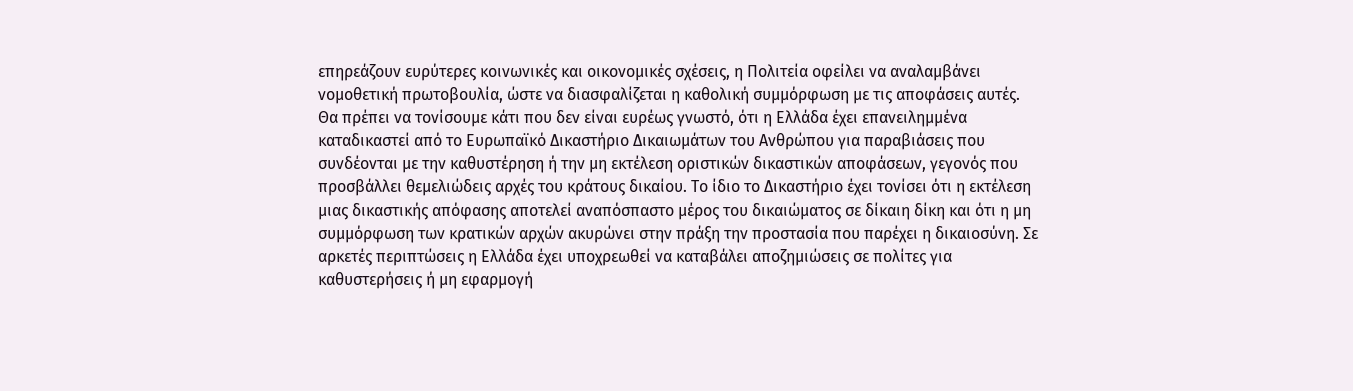επηρεάζουν ευρύτερες κοινωνικές και οικονομικές σχέσεις, η Πολιτεία οφείλει να αναλαμβάνει νομοθετική πρωτοβουλία, ώστε να διασφαλίζεται η καθολική συμμόρφωση με τις αποφάσεις αυτές.
Θα πρέπει να τονίσουμε κάτι που δεν είναι ευρέως γνωστό, ότι η Ελλάδα έχει επανειλημμένα καταδικαστεί από το Ευρωπαϊκό Δικαστήριο Δικαιωμάτων του Ανθρώπου για παραβιάσεις που συνδέονται με την καθυστέρηση ή την μη εκτέλεση οριστικών δικαστικών αποφάσεων, γεγονός που προσβάλλει θεμελιώδεις αρχές του κράτους δικαίου. Το ίδιο το Δικαστήριο έχει τονίσει ότι η εκτέλεση μιας δικαστικής απόφασης αποτελεί αναπόσπαστο μέρος του δικαιώματος σε δίκαιη δίκη και ότι η μη συμμόρφωση των κρατικών αρχών ακυρώνει στην πράξη την προστασία που παρέχει η δικαιοσύνη. Σε αρκετές περιπτώσεις η Ελλάδα έχει υποχρεωθεί να καταβάλει αποζημιώσεις σε πολίτες για καθυστερήσεις ή μη εφαρμογή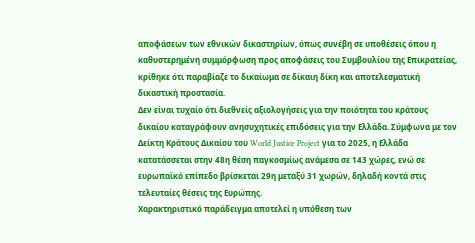αποφάσεων των εθνικών δικαστηρίων, όπως συνέβη σε υποθέσεις όπου η καθυστερημένη συμμόρφωση προς αποφάσεις του Συμβουλίου της Επικρατείας, κρίθηκε ότι παραβίαζε το δικαίωμα σε δίκαιη δίκη και αποτελεσματική δικαστική προστασία.
Δεν είναι τυχαίο ότι διεθνείς αξιολογήσεις για την ποιότητα του κράτους δικαίου καταγράφουν ανησυχητικές επιδόσεις για την Ελλάδα. Σύμφωνα με τον Δείκτη Κράτους Δικαίου του World Justice Project για το 2025, η Ελλάδα κατατάσσεται στην 48η θέση παγκοσμίως ανάμεσα σε 143 χώρες, ενώ σε ευρωπαϊκό επίπεδο βρίσκεται 29η μεταξύ 31 χωρών, δηλαδή κοντά στις τελευταίες θέσεις της Ευρώπης.
Χαρακτηριστικό παράδειγμα αποτελεί η υπόθεση των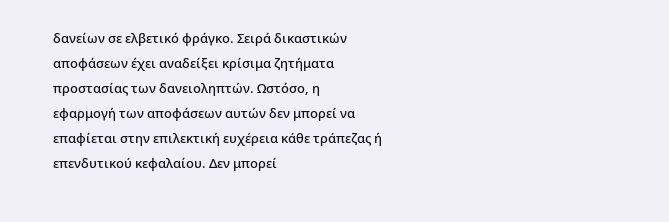δανείων σε ελβετικό φράγκο. Σειρά δικαστικών αποφάσεων έχει αναδείξει κρίσιμα ζητήματα προστασίας των δανειοληπτών. Ωστόσο, η εφαρμογή των αποφάσεων αυτών δεν μπορεί να επαφίεται στην επιλεκτική ευχέρεια κάθε τράπεζας ή επενδυτικού κεφαλαίου. Δεν μπορεί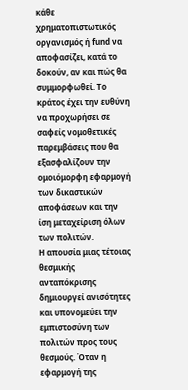κάθε χρηματοπιστωτικός οργανισμός ή fund να αποφασίζει, κατά το δοκούν, αν και πώς θα συμμορφωθεί. Το κράτος έχει την ευθύνη να προχωρήσει σε σαφείς νομοθετικές παρεμβάσεις που θα εξασφαλίζουν την ομοιόμορφη εφαρμογή των δικαστικών αποφάσεων και την ίση μεταχείριση όλων των πολιτών.
Η απουσία μιας τέτοιας θεσμικής ανταπόκρισης δημιουργεί ανισότητες και υπονομεύει την εμπιστοσύνη των πολιτών προς τους θεσμούς. Όταν η εφαρμογή της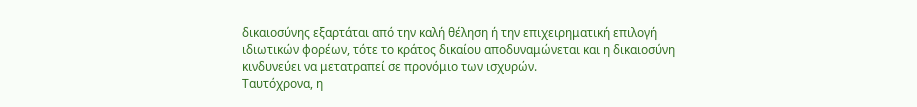δικαιοσύνης εξαρτάται από την καλή θέληση ή την επιχειρηματική επιλογή ιδιωτικών φορέων, τότε το κράτος δικαίου αποδυναμώνεται και η δικαιοσύνη κινδυνεύει να μετατραπεί σε προνόμιο των ισχυρών.
Ταυτόχρονα, η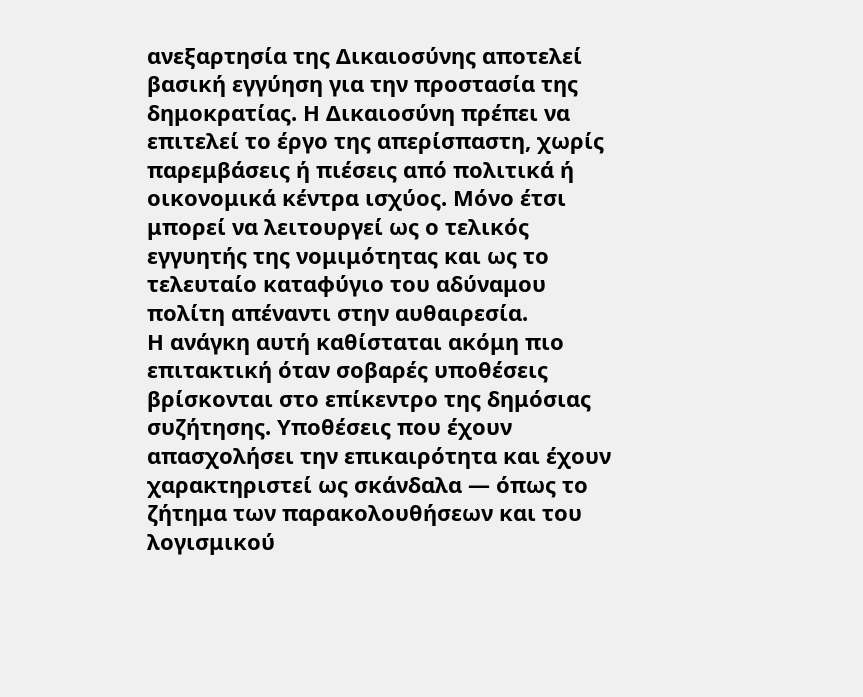ανεξαρτησία της Δικαιοσύνης αποτελεί βασική εγγύηση για την προστασία της δημοκρατίας. Η Δικαιοσύνη πρέπει να επιτελεί το έργο της απερίσπαστη, χωρίς παρεμβάσεις ή πιέσεις από πολιτικά ή οικονομικά κέντρα ισχύος. Μόνο έτσι μπορεί να λειτουργεί ως ο τελικός εγγυητής της νομιμότητας και ως το τελευταίο καταφύγιο του αδύναμου πολίτη απέναντι στην αυθαιρεσία.
Η ανάγκη αυτή καθίσταται ακόμη πιο επιτακτική όταν σοβαρές υποθέσεις βρίσκονται στο επίκεντρο της δημόσιας συζήτησης. Υποθέσεις που έχουν απασχολήσει την επικαιρότητα και έχουν χαρακτηριστεί ως σκάνδαλα — όπως το ζήτημα των παρακολουθήσεων και του λογισμικού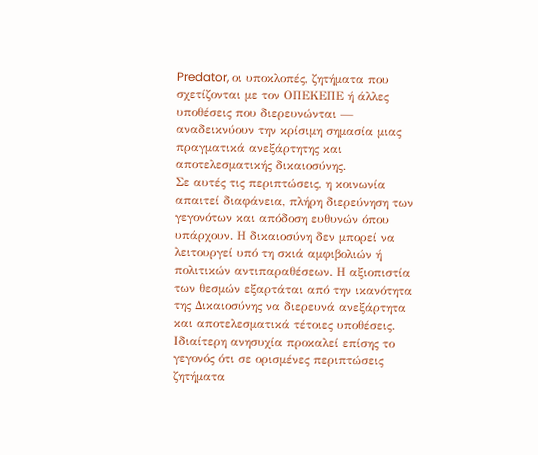Predator, οι υποκλοπές, ζητήματα που σχετίζονται με τον ΟΠΕΚΕΠΕ ή άλλες υποθέσεις που διερευνώνται — αναδεικνύουν την κρίσιμη σημασία μιας πραγματικά ανεξάρτητης και αποτελεσματικής δικαιοσύνης.
Σε αυτές τις περιπτώσεις, η κοινωνία απαιτεί διαφάνεια, πλήρη διερεύνηση των γεγονότων και απόδοση ευθυνών όπου υπάρχουν. Η δικαιοσύνη δεν μπορεί να λειτουργεί υπό τη σκιά αμφιβολιών ή πολιτικών αντιπαραθέσεων. Η αξιοπιστία των θεσμών εξαρτάται από την ικανότητα της Δικαιοσύνης να διερευνά ανεξάρτητα και αποτελεσματικά τέτοιες υποθέσεις.
Ιδιαίτερη ανησυχία προκαλεί επίσης το γεγονός ότι σε ορισμένες περιπτώσεις ζητήματα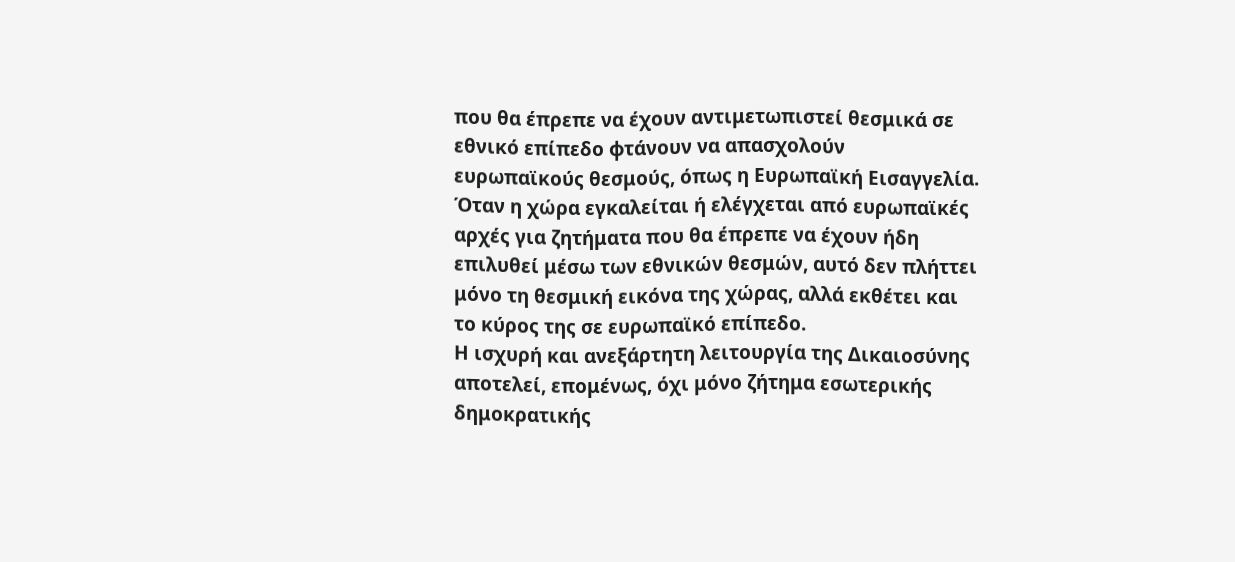που θα έπρεπε να έχουν αντιμετωπιστεί θεσμικά σε εθνικό επίπεδο φτάνουν να απασχολούν ευρωπαϊκούς θεσμούς, όπως η Ευρωπαϊκή Εισαγγελία. Όταν η χώρα εγκαλείται ή ελέγχεται από ευρωπαϊκές αρχές για ζητήματα που θα έπρεπε να έχουν ήδη επιλυθεί μέσω των εθνικών θεσμών, αυτό δεν πλήττει μόνο τη θεσμική εικόνα της χώρας, αλλά εκθέτει και το κύρος της σε ευρωπαϊκό επίπεδο.
Η ισχυρή και ανεξάρτητη λειτουργία της Δικαιοσύνης αποτελεί, επομένως, όχι μόνο ζήτημα εσωτερικής δημοκρατικής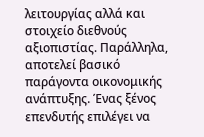λειτουργίας αλλά και στοιχείο διεθνούς αξιοπιστίας. Παράλληλα, αποτελεί βασικό παράγοντα οικονομικής ανάπτυξης. Ένας ξένος επενδυτής επιλέγει να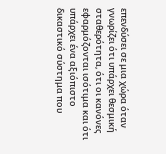επενδύσει σε μια χώρα όταν γνωρίζει ότι υπάρχει θεσμική σταθερότητα, ότι οι κανόνες εφαρμόζονται ισότιμα και ότι υπάρχει ένα αξιόπιστο δικαστικό σύστημα που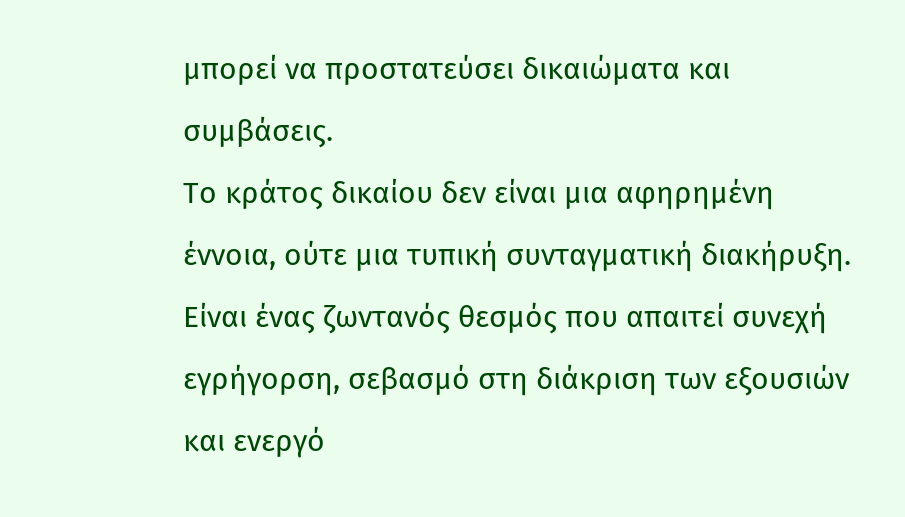μπορεί να προστατεύσει δικαιώματα και συμβάσεις.
Το κράτος δικαίου δεν είναι μια αφηρημένη έννοια, ούτε μια τυπική συνταγματική διακήρυξη. Είναι ένας ζωντανός θεσμός που απαιτεί συνεχή εγρήγορση, σεβασμό στη διάκριση των εξουσιών και ενεργό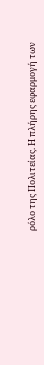ρόλο της Πολιτείας. Η πλήρης εφαρμογή των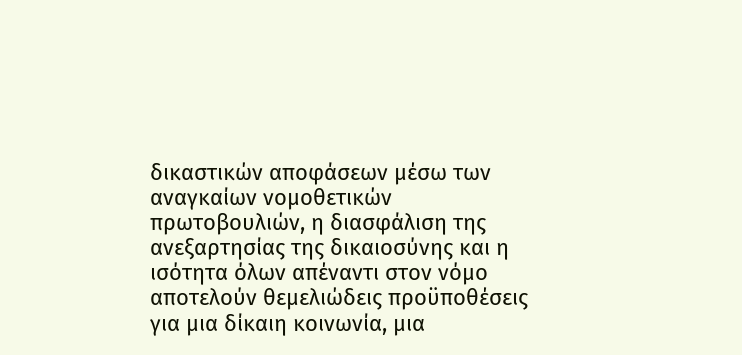δικαστικών αποφάσεων μέσω των αναγκαίων νομοθετικών πρωτοβουλιών, η διασφάλιση της ανεξαρτησίας της δικαιοσύνης και η ισότητα όλων απέναντι στον νόμο αποτελούν θεμελιώδεις προϋποθέσεις για μια δίκαιη κοινωνία, μια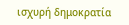ισχυρή δημοκρατία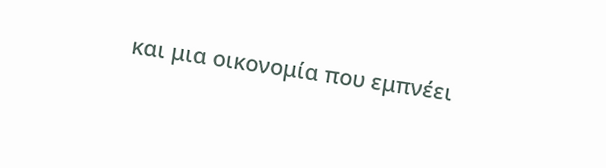και μια οικονομία που εμπνέει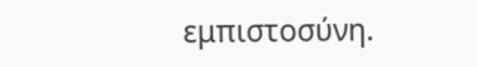εμπιστοσύνη.